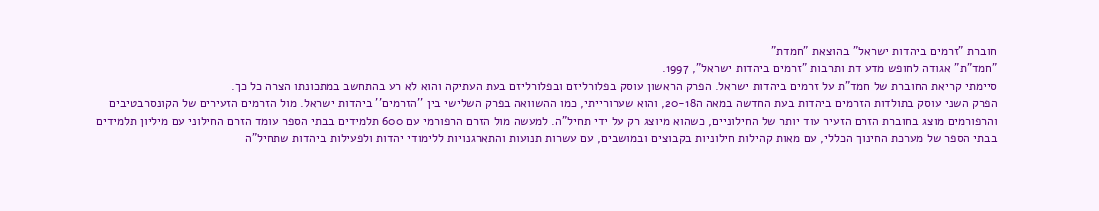חוברת "זרמים ביהדות ישראל" בהוצאת "חמדת"
"חמד"ת" אגודה לחופש מדע דת ותרבות "זרמים ביהדות ישראל", 1997.
סיימתי קריאת החוברת של חמד"ת על זרמים ביהדות ישראל. הפרק הראשון עוסק בפלורליזם ובפלורליזם בעת העתיקה והוא לא רע בהתחשב במתכונתו הצרה כל כך.
הפרק השני עוסק בתולדות הזרמים ביהדות בעת החדשה במאה ה20-18, והוא שערורייתי, כמו ההשוואה בפרק השלישי בין ''הזרמים'' ביהדות ישראל. מול הזרמים הזעירים של הקונסרבטיבים והרפורמים מוצג בחוברת הזרם הזעיר עוד יותר של החילוניים, כשהוא מיוצג רק על ידי תחיל"ה. למעשה מול הזרם הרפורמי עם 600 תלמידים בבתי הספר עומד הזרם החילוני עם מיליון תלמידים בבתי הספר של מערכת החינוך הכללי, עם מאות קהילות חילוניות בקבוצים ובמושבים, עם עשרות תנועות והתארגנויות ללימודי יהדות ולפעילות ביהדות שתחיל"ה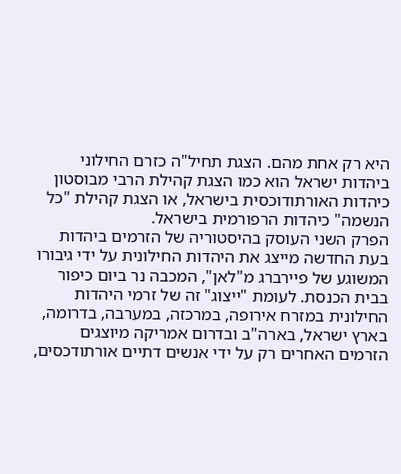היא רק אחת מהם. הצגת תחיל"ה כזרם החילוני ביהדות ישראל הוא כמו הצגת קהילת הרבי מבוסטון כיהדות האורתודוכסית בישראל, או הצגת קהילת "כל הנשמה" כיהדות הרפורמית בישראל.
הפרק השני העוסק בהיסטוריה של הזרמים ביהדות בעת החדשה מייצג את היהדות החילונית על ידי גיבורו המשוגע של פיירברג מ"לאן", המכבה נר ביום כיפור בבית הכנסת. לעומת "ייצוג" זה של זרמי היהדות החילונית במזרח אירופה, במרכזה, במערבה, בדרומה, בארץ ישראל, בארה"ב ובדרום אמריקה מיוצגים הזרמים האחרים רק על ידי אנשים דתיים אורתודכסים,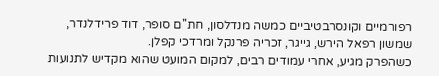רפורמיים וקונסרבטיביים כמשה מנדלסון, חת''ם סופר, דוד פרידלנדר, שמשון רפאל הירש, גייגר, זכריה פרנקל ומרדכי קפלן.
כשהפרק מגיע, אחרי עמודים רבים, למקום המועט שהוא מקדיש לתנועות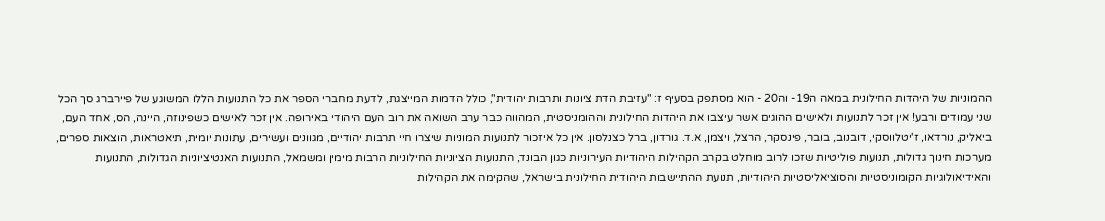ההמוניות של היהדות החילונית במאה ה19- וה20 - הוא מסתפק בסעיף ז: "עזיבת הדת ציונות ותרבות יהודית", כולל הדמות המייצגת, לדעת מחברי הספר את כל התנועות הללו המשוגע של פיירברג סך הכל שני עמודים ורבע! אין זכר לתנועות ולאישים ההוגים אשר עיצבו את היהדות החילונית וההומניסטית, המהווה כבר ערב השואה את רוב העם היהודי באירופה. אין זכר לאישים כשפינוזה, היינה, הס, אחד העם, ביאליק, נורדאו, ז'יטלווסקי, דובנוב, בובר, פינסקר, הרצל, ויצמן, א.ד. גורדון, ברל כצנלסון. אין כל איזכור לתנועות המוניות שיצרו חיי תרבות יהודיים, מגוונים ועשירים, עתונות יומית, תיאטראות, הוצאות ספרים, מערכות חינוך גדולות, תנועות פוליטיות שזכו לרוב מוחלט בקרב הקהילות היהודיות העירוניות כגון הבונד, התנועות הציוניות החילוניות הרבות מימין ומשמאל, התנועות האנטיציוניות הגדולות, התנועות והאידיאולוגיות הקומוניסטיות והסוציאליסטיות היהודיות, תנועת ההתיישבות היהודית החילונית בישראל, שהקימה את הקהילות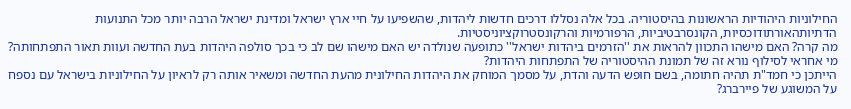החילוניות היהודיות הראשונות בהיסטוריה. בכל אלה נסללו דרכים חדשות ליהדות, שהשפיעו על חיי ארץ ישראל ומדינת ישראל הרבה יותר מכל התנועות הדתיותהאורתודוכסיות, הקונסרבטיביות, הרפורמיות והרקונסטרוקציוניסטיות.
מה קרה? האם מישהו התכוון להראות את ''הזרמים ביהדות ישראל'' כתופעה שנולדה יש האם מישהו שם לב כי בכך סולפה היהדות בעת החדשה ועוות תאור התפתחותה? מי אחראי לסילוף נורא זה של תמונת ההיסטוריה של התפתחות היהדות?
הייתכן כי חמד"ת תהיה חתומה, בשם חופש הדעה והדת, על מסמך המוחק את היהדות החילונית מהעת החדשה ומשאיר אותה רק לראיון על החילוניות בישראל עם נספח על המשוגע של פיירברג?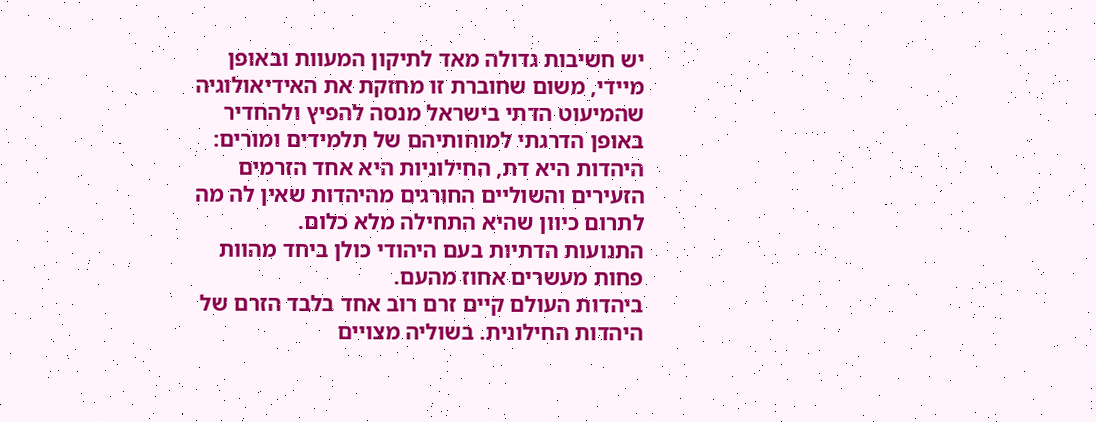יש חשיבות גדולה מאד לתיקון המעוות ובאופן מיידי, משום שחוברת זו מחזקת את האידיאולוגיה שהמיעוט הדתי בישראל מנסה להפיץ ולהחדיר באופן הדרגתי למוחותיהם של תלמידים ומורים: היהדות היא דת, החילוניות היא אחד הזרמים הזעירים והשוליים החורגים מהיהדות שאין לה מה לתרום כיוון שהיא התחילה מלא כלום.
התנועות הדתיות בעם היהודי כולן ביחד מהוות פחות מעשרים אחוז מהעם.
ביהדות העולם קיים זרם רוב אחד בלבד הזרם של היהדות החילונית. בשוליה מצויים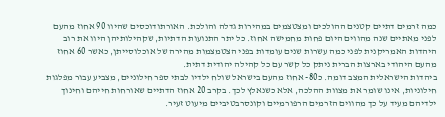כמה זרמים דתיים קטנים ההולכים ומצטצמים במהירות גדלה והולכת. האורתודוכסים שהיוו 90 אחוז מהעם לפני מאתיים שנה מהווים היום פחות מחמישה אחוז. כל יתר התנועות הדתיות, שקהילותיהן היוו את רוב היהדות האמריקנית לפני כמה עשרות שנים עומדות בפני הצטמצמות מהירה של אוכלוסייתן, כאשר 60 אחוז מהעם היהודי בארצות הברית ניתק כל קשר עם כל קהילה יהודית דתית.
ביהדות הישראלית המצב דומה. כ80- אחוז מהעם בישראל שולח ילדיו לבתי ספר חילוניים, מצביע עבור מפלגות חילוניות, אינו שומר את מצוות ההלכה, אלא כשנאלץ לכך. בקרב 20 אחוז הדתיים שאורחות חייהם וחינוך ילדיהם מעיד על כך מהווים הזרמים הרפורמיים וקונסרבטיביים מיעוט זעיר.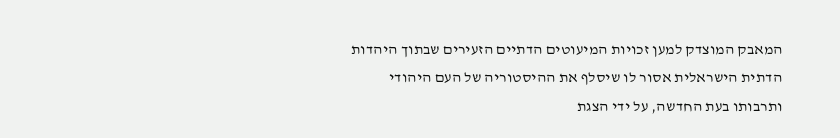המאבק המוצדק למען זכויות המיעוטים הדתיים הזעירים שבתוך היהדות הדתית הישראלית אסור לו שיסלף את ההיסטוריה של העם היהודי ותרבותו בעת החדשה, על ידי הצגת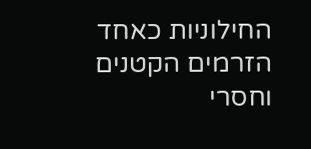החילוניות כאחד הזרמים הקטנים וחסרי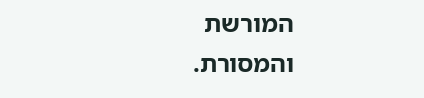המורשת והמסורת.